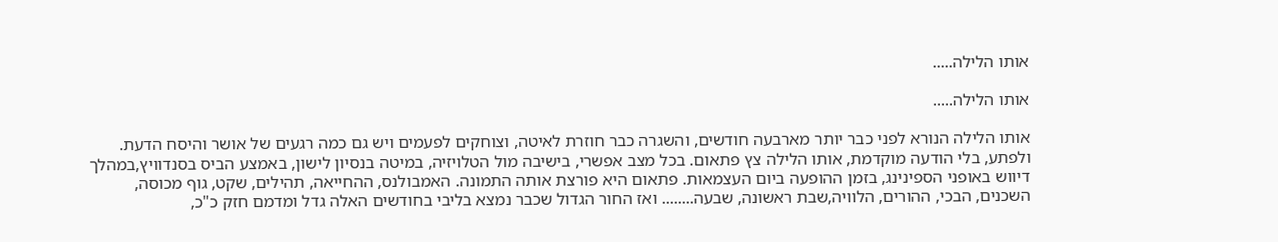אותו הלילה.....

אותו הלילה.....

אותו הלילה הנורא לפני כבר יותר מארבעה חודשים, והשגרה כבר חוזרת לאיטה, וצוחקים לפעמים ויש גם כמה רגעים של אושר והיסח הדעת. ולפתע, בלי הודעה מוקדמת, אותו הלילה צץ פתאום. בכל מצב אפשרי, בישיבה מול הטלויזיה, במיטה בנסיון לישון, באמצע הביס בסנדוויץ,במהלך דיווש באופני הספינינג, בזמן ההופעה ביום העצמאות. פתאום היא פורצת אותה התמונה. האמבולנס, ההחייאה, תהילים, שקט, גוף מכוסה, השכנים, הבכי, ההורים, הלוויה,שבת ראשונה, שבעה........ ואז החור הגדול שכבר נמצא בליבי בחודשים האלה גדל ומדמם חזק כ"כ,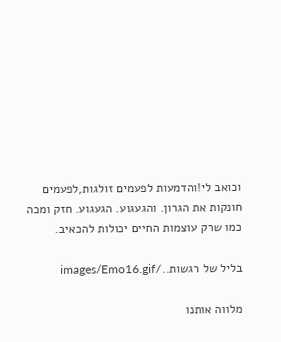וכואב לי!והדמעות לפעמים זולגות,לפעמים חונקות את הגרון. והגעגוע. הגעגוע. חזק ומכה כמו שרק עוצמות החיים יכולות להכאיב.

בליל של רגשות../images/Emo16.gif

מלווה אותנו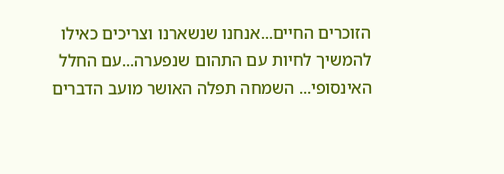הזוכרים החיים...אנחנו שנשארנו וצריכים כאילו להמשיך לחיות עם התהום שנפערה...עם החלל האינסופי... השמחה תפלה האושר מועב הדברים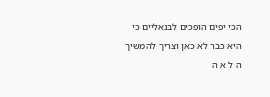הכי יפים הופכים לבנאליים כי היא כבר לא כאן וצריך להמשיך ה ל א ה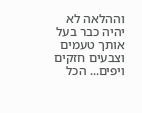וההלאה לא יהיה כבר בעל אותך טעמים וצבעים חזקים ויפים... הכל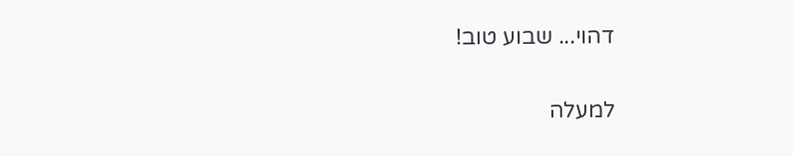דהוי... שבוע טוב!

למעלה